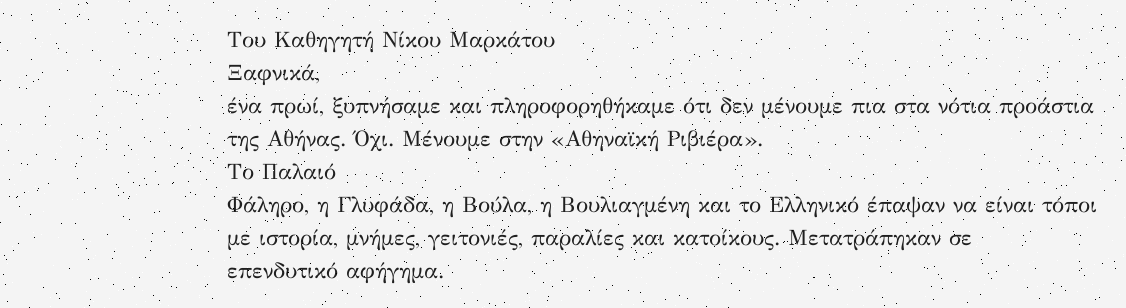Του Καθηγητή Νίκου Μαρκάτου
Ξαφνικά,
ένα πρωί, ξυπνήσαμε και πληροφορηθήκαμε ότι δεν μένουμε πια στα νότια προάστια
της Αθήνας. Όχι. Μένουμε στην «Αθηναϊκή Ριβιέρα».
Το Παλαιό
Φάληρο, η Γλυφάδα, η Βούλα, η Βουλιαγμένη και το Ελληνικό έπαψαν να είναι τόποι
με ιστορία, μνήμες, γειτονιές, παραλίες και κατοίκους. Μετατράπηκαν σε
επενδυτικό αφήγημα.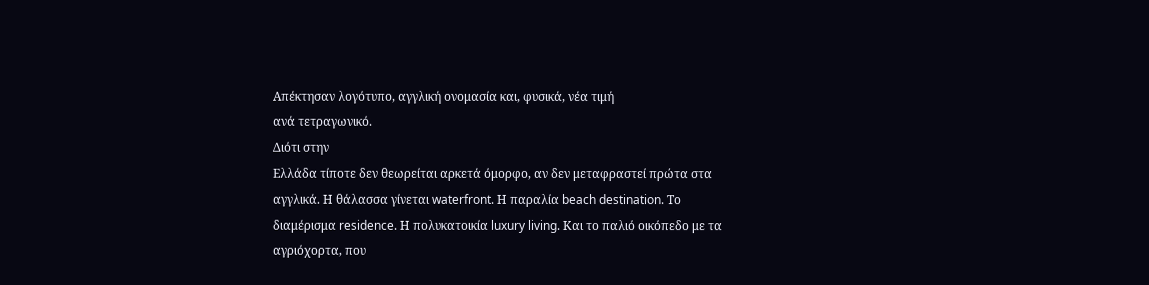Απέκτησαν λογότυπο, αγγλική ονομασία και, φυσικά, νέα τιμή
ανά τετραγωνικό.
Διότι στην
Ελλάδα τίποτε δεν θεωρείται αρκετά όμορφο, αν δεν μεταφραστεί πρώτα στα
αγγλικά. Η θάλασσα γίνεται waterfront. Η παραλία beach destination. Το
διαμέρισμα residence. Η πολυκατοικία luxury living. Και το παλιό οικόπεδο με τα
αγριόχορτα, που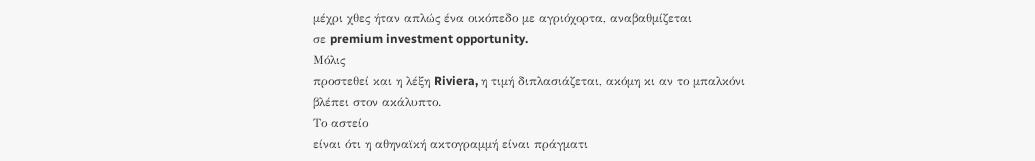μέχρι χθες ήταν απλώς ένα οικόπεδο με αγριόχορτα, αναβαθμίζεται
σε premium investment opportunity.
Μόλις
προστεθεί και η λέξη Riviera, η τιμή διπλασιάζεται, ακόμη κι αν το μπαλκόνι
βλέπει στον ακάλυπτο.
Το αστείο
είναι ότι η αθηναϊκή ακτογραμμή είναι πράγματι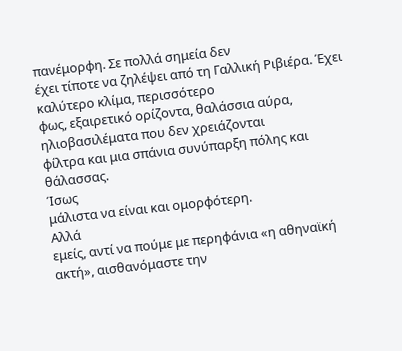πανέμορφη. Σε πολλά σημεία δεν
έχει τίποτε να ζηλέψει από τη Γαλλική Ριβιέρα. Έχει καλύτερο κλίμα, περισσότερο
φως, εξαιρετικό ορίζοντα, θαλάσσια αύρα, ηλιοβασιλέματα που δεν χρειάζονται
φίλτρα και μια σπάνια συνύπαρξη πόλης και θάλασσας.
Ίσως
μάλιστα να είναι και ομορφότερη.
Αλλά
εμείς, αντί να πούμε με περηφάνια «η αθηναϊκή ακτή», αισθανόμαστε την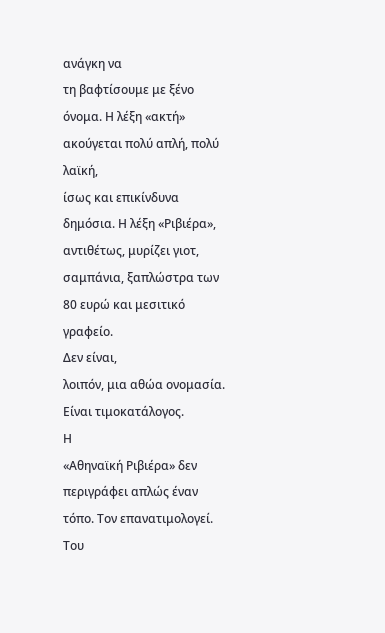ανάγκη να
τη βαφτίσουμε με ξένο όνομα. Η λέξη «ακτή» ακούγεται πολύ απλή, πολύ λαϊκή,
ίσως και επικίνδυνα δημόσια. Η λέξη «Ριβιέρα», αντιθέτως, μυρίζει γιοτ,
σαμπάνια, ξαπλώστρα των 80 ευρώ και μεσιτικό γραφείο.
Δεν είναι,
λοιπόν, μια αθώα ονομασία. Είναι τιμοκατάλογος.
Η
«Αθηναϊκή Ριβιέρα» δεν περιγράφει απλώς έναν τόπο. Τον επανατιμολογεί. Του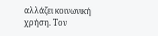αλλάζει κοινωνική χρήση. Τον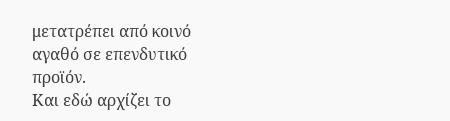μετατρέπει από κοινό αγαθό σε επενδυτικό προϊόν.
Και εδώ αρχίζει το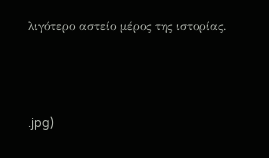λιγότερο αστείο μέρος της ιστορίας.




.jpg)